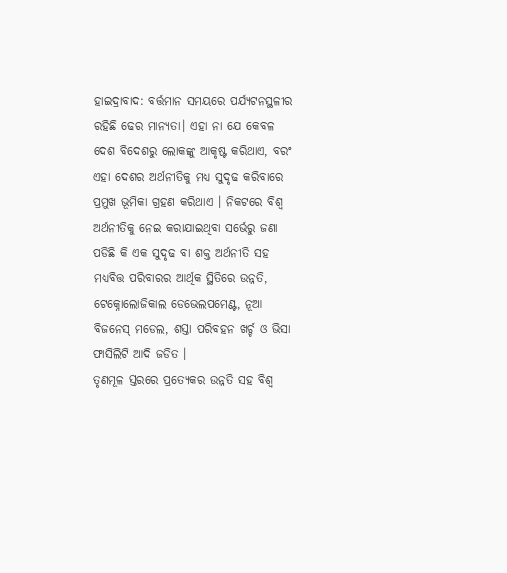ହାଇଦ୍ରାବାଦ: ବର୍ତ୍ତମାନ ସମୟରେ ପର୍ଯ୍ୟଟନସ୍ଥଳୀର ରହିଛି ଢେର ମାନ୍ୟତା। ଏହା ନା ଯେ କେବଳ ଦେଶ ବିଦେଶରୁ ଲୋକଙ୍କୁ ଆକୃଷ୍ଟ କରିଥାଏ, ବରଂ ଏହା ଦେଶର ଅର୍ଥନୀତିକୁ ମଧ୍ୟ ସୁଦୃଢ କରିବାରେ ପ୍ରମୁଖ ଭୂମିକା ଗ୍ରହଣ କରିଥାଏ । ନିକଟରେ ବିଶ୍ବ ଅର୍ଥନୀତିକୁ ନେଇ କରାଯାଇଥିବା ସର୍ଭେରୁ ଜଣା ପଡିଛି କି ଏକ ସୁଦୃଢ ବା ଶକ୍ତ ଅର୍ଥନୀତି ସହ ମଧ୍ୟବିତ୍ତ ପରିବାରର ଆର୍ଥିକ ସ୍ଥିତିରେ ଉନ୍ନତି, ଟେକ୍ନୋଲୋଜିକାଲ ଡେଭେଲପମେଣ୍ଟ, ନୂଆ ବିଜନେସ୍ ମଡେଲ, ଶସ୍ତା ପରିବହନ ଖର୍ଚ୍ଚ ଓ ଭିସା ଫାସିଲିଟି ଆଦି ଜଡିତ ।
ତୃଣମୂଳ ସ୍ତରରେ ପ୍ରତ୍ୟେକର ଉନ୍ନତି ସହ ବିଶ୍ବ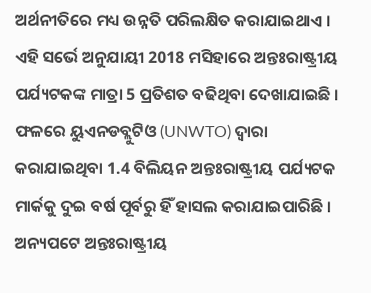ଅର୍ଥନୀତିରେ ମଧ୍ୟ ଉନ୍ନତି ପରିଲକ୍ଷିତ କରାଯାଇଥାଏ । ଏହି ସର୍ଭେ ଅନୁଯାୟୀ 2018 ମସିହାରେ ଅନ୍ତଃରାଷ୍ଟ୍ରୀୟ ପର୍ଯ୍ୟଟକଙ୍କ ମାତ୍ରା 5 ପ୍ରତିଶତ ବଢିଥିବା ଦେଖାଯାଇଛି । ଫଳରେ ୟୁଏନଡବ୍ଲୁଟିଓ (UNWTO) ଦ୍ବାରା କରାଯାଇଥିବା 1.4 ବିଲିୟନ ଅନ୍ତଃରାଷ୍ଟ୍ରୀୟ ପର୍ଯ୍ୟଟକ ମାର୍କକୁ ଦୁଇ ବର୍ଷ ପୂର୍ବରୁ ହିଁ ହାସଲ କରାଯାଇପାରିଛି । ଅନ୍ୟପଟେ ଅନ୍ତଃରାଷ୍ଟ୍ରୀୟ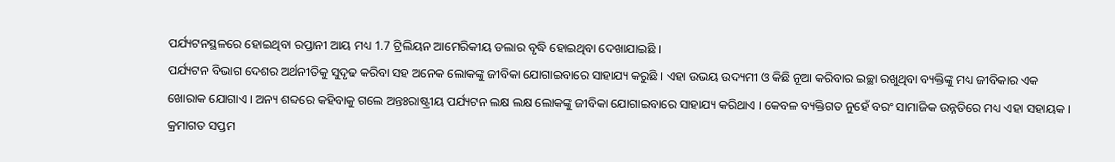ପର୍ଯ୍ୟଟନସ୍ଥଳରେ ହୋଇଥିବା ରପ୍ତାନୀ ଆୟ ମଧ୍ୟ 1.7 ଟ୍ରିଲିୟନ ଆମେରିକୀୟ ଡଲାର ବୃଦ୍ଧି ହୋଇଥିବା ଦେଖାଯାଇଛି ।
ପର୍ଯ୍ୟଟନ ବିଭାଗ ଦେଶର ଅର୍ଥନୀତିକୁ ସୁଦୃଢ କରିବା ସହ ଅନେକ ଲୋକଙ୍କୁ ଜୀବିକା ଯୋଗାଇବାରେ ସାହାଯ୍ୟ କରୁଛି । ଏହା ଉଭୟ ଉଦ୍ୟମୀ ଓ କିଛି ନୂଆ କରିବାର ଇଚ୍ଛା ରଖୁଥିବା ବ୍ୟକ୍ତିଙ୍କୁ ମଧ୍ୟ ଜୀବିକାର ଏକ ଖୋରାକ ଯୋଗାଏ । ଅନ୍ୟ ଶବ୍ଦରେ କହିବାକୁ ଗଲେ ଅନ୍ତଃରାଷ୍ଟ୍ରୀୟ ପର୍ଯ୍ୟଟନ ଲକ୍ଷ ଲକ୍ଷ ଲୋକଙ୍କୁ ଜୀବିକା ଯୋଗାଇବାରେ ସାହାଯ୍ୟ କରିଥାଏ । କେବଳ ବ୍ୟକ୍ତିଗତ ନୁହେଁ ବରଂ ସାମାଜିକ ଉନ୍ନତିରେ ମଧ୍ୟ ଏହା ସହାୟକ ।
କ୍ରମାଗତ ସପ୍ତମ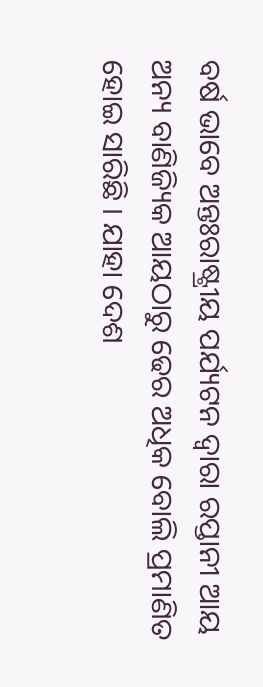ବର୍ଷ ଭାବେ ଅନ୍ତଃରାଷ୍ଟ୍ରୀୟ ପର୍ଯ୍ୟଟନ ଦ୍ବାରା ରପ୍ତାନୀ ଆୟ ଅନ୍ୟ ବାଣିଜ୍ୟିକ ଆୟଠାରୁ ଢେର ଅଧିକ ବୋଲି ପ୍ରମାଣିତ ହୋଇ ସାରିଛି । ଯାହା ଦେଶ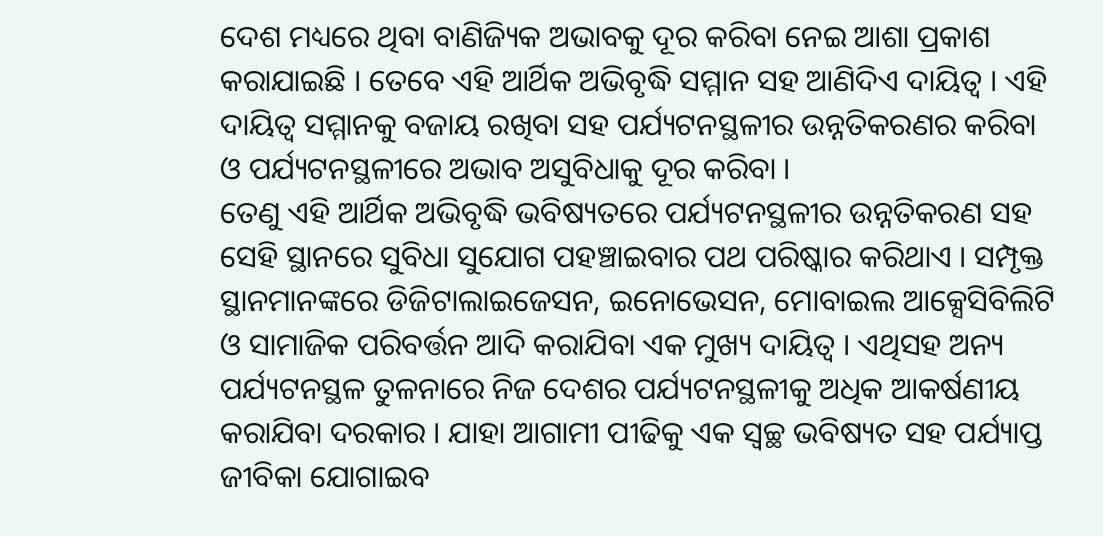ଦେଶ ମଧ୍ୟରେ ଥିବା ବାଣିଜ୍ୟିକ ଅଭାବକୁ ଦୂର କରିବା ନେଇ ଆଶା ପ୍ରକାଶ କରାଯାଇଛି । ତେବେ ଏହି ଆର୍ଥିକ ଅଭିବୃଦ୍ଧି ସମ୍ମାନ ସହ ଆଣିଦିଏ ଦାୟିତ୍ବ । ଏହି ଦାୟିତ୍ବ ସମ୍ମାନକୁ ବଜାୟ ରଖିବା ସହ ପର୍ଯ୍ୟଟନସ୍ଥଳୀର ଉନ୍ନତିକରଣର କରିବା ଓ ପର୍ଯ୍ୟଟନସ୍ଥଳୀରେ ଅଭାବ ଅସୁବିଧାକୁ ଦୂର କରିବା ।
ତେଣୁ ଏହି ଆର୍ଥିକ ଅଭିବୃଦ୍ଧି ଭବିଷ୍ୟତରେ ପର୍ଯ୍ୟଟନସ୍ଥଳୀର ଉନ୍ନତିକରଣ ସହ ସେହି ସ୍ଥାନରେ ସୁବିଧା ସୁଯୋଗ ପହଞ୍ଚାଇବାର ପଥ ପରିଷ୍କାର କରିଥାଏ । ସମ୍ପୃକ୍ତ ସ୍ଥାନମାନଙ୍କରେ ଡିଜିଟାଲାଇଜେସନ, ଇନୋଭେସନ, ମୋବାଇଲ ଆକ୍ସେସିବିଲିଟି ଓ ସାମାଜିକ ପରିବର୍ତ୍ତନ ଆଦି କରାଯିବା ଏକ ମୁଖ୍ୟ ଦାୟିତ୍ବ । ଏଥିସହ ଅନ୍ୟ ପର୍ଯ୍ୟଟନସ୍ଥଳ ତୁଳନାରେ ନିଜ ଦେଶର ପର୍ଯ୍ୟଟନସ୍ଥଳୀକୁ ଅଧିକ ଆକର୍ଷଣୀୟ କରାଯିବା ଦରକାର । ଯାହା ଆଗାମୀ ପୀଢିକୁ ଏକ ସ୍ବଚ୍ଛ ଭବିଷ୍ୟତ ସହ ପର୍ଯ୍ୟାପ୍ତ ଜୀବିକା ଯୋଗାଇବ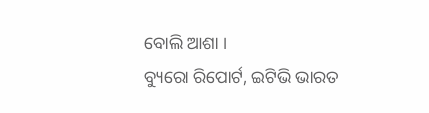ବୋଲି ଆଶା ।
ବ୍ୟୁରୋ ରିପୋର୍ଟ, ଇଟିଭି ଭାରତ